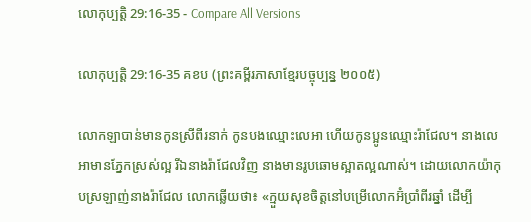លោកុប្បត្តិ 29:16-35 - Compare All Versions

លោកុប្បត្តិ 29:16-35 គខប (ព្រះគម្ពីរភាសាខ្មែរបច្ចុប្បន្ន ២០០៥)

លោកឡាបាន់មានកូនស្រីពីរនាក់ កូនបងឈ្មោះលេអា ហើយកូនប្អូនឈ្មោះរ៉ាជែល។ នាងលេអាមានភ្នែកស្រស់ល្អ រីឯនាងរ៉ាជែលវិញ នាងមានរូបឆោមស្អាតល្អណាស់។ ដោយលោកយ៉ាកុបស្រឡាញ់នាងរ៉ាជែល លោកឆ្លើយថា៖ «ក្មួយសុខចិត្តនៅបម្រើលោកអ៊ំប្រាំ‌ពីរឆ្នាំ ដើម្បី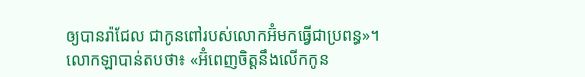ឲ្យបានរ៉ាជែល ជាកូនពៅរបស់លោកអ៊ំមកធ្វើជាប្រពន្ធ»។ លោកឡាបាន់តបថា៖ «អ៊ំពេញចិត្តនឹងលើកកូន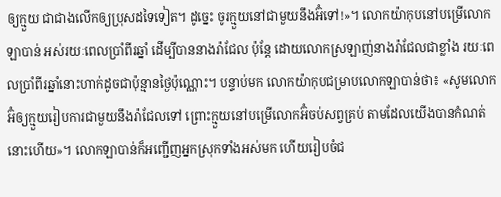ឲ្យក្មួយ ជាជាងលើកឲ្យប្រុសដទៃទៀត។ ដូច្នេះ ចូរក្មួយនៅជាមួយនឹងអ៊ំទៅ!»។ លោកយ៉ាកុបនៅបម្រើលោកឡាបាន់ អស់រយៈពេលប្រាំ‌ពីរឆ្នាំ ដើម្បីបាននាងរ៉ាជែល ប៉ុន្តែ ដោយលោកស្រឡាញ់នាងរ៉ាជែលជាខ្លាំង រយៈពេលប្រាំ‌ពីរឆ្នាំនោះហាក់ដូចជាប៉ុន្មានថ្ងៃប៉ុណ្ណោះ។ បន្ទាប់មក លោកយ៉ាកុបជម្រាបលោកឡាបាន់ថា៖ «សូមលោកអ៊ំឲ្យក្មួយរៀបការជាមួយនឹងរ៉ាជែលទៅ ព្រោះក្មួយនៅបម្រើលោកអ៊ំចប់សព្វគ្រប់ តាមដែលយើងបានកំណត់នោះហើយ»។ លោកឡាបាន់ក៏អញ្ជើញអ្នកស្រុកទាំងអស់មក ហើយរៀបចំជ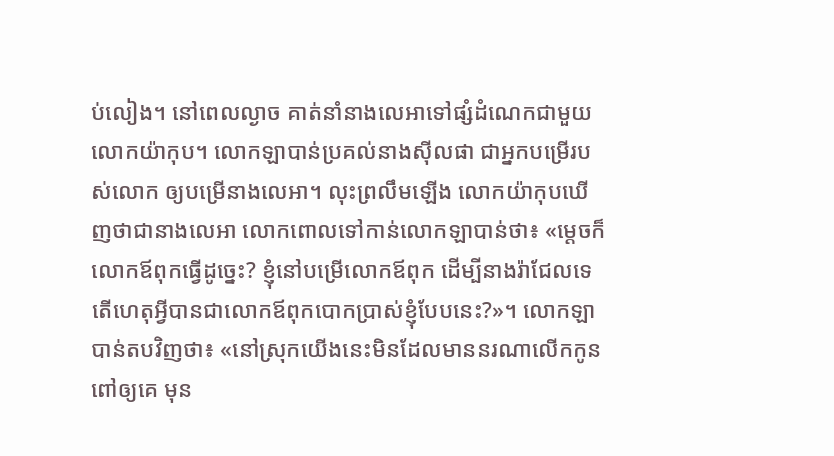ប់‌លៀង។ នៅពេលល្ងាច គាត់នាំនាងលេអាទៅផ្សំដំណេកជាមួយលោកយ៉ាកុប។ លោកឡាបាន់ប្រគល់នាងស៊ីលផា ជាអ្នកបម្រើរបស់លោក ឲ្យបម្រើនាងលេអា។ លុះព្រលឹមឡើង លោកយ៉ាកុបឃើញថាជានាងលេអា លោកពោលទៅកាន់លោកឡាបាន់ថា៖ «ម្ដេចក៏លោកឪពុកធ្វើដូច្នេះ? ខ្ញុំនៅបម្រើលោកឪពុក ដើម្បីនាងរ៉ាជែលទេ តើហេតុអ្វីបានជាលោកឪពុកបោកប្រាស់ខ្ញុំបែបនេះ?»។ លោកឡាបាន់តបវិញថា៖ «នៅស្រុកយើងនេះមិនដែលមាននរណាលើកកូនពៅឲ្យគេ មុន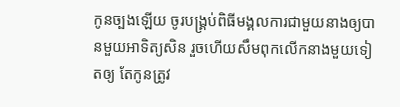កូនច្បងឡើយ ចូរបង្គ្រប់ពិធីមង្គល‌ការជាមួយនាងឲ្យបានមួយអាទិត្យសិន រួចហើយសឹមពុកលើកនាងមួយទៀតឲ្យ តែកូនត្រូវ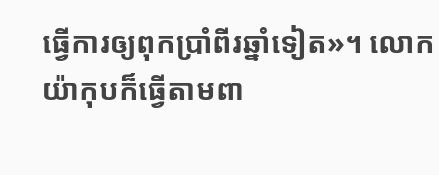ធ្វើការឲ្យពុកប្រាំ‌ពីរឆ្នាំទៀត»។ លោកយ៉ាកុបក៏ធ្វើតាមពា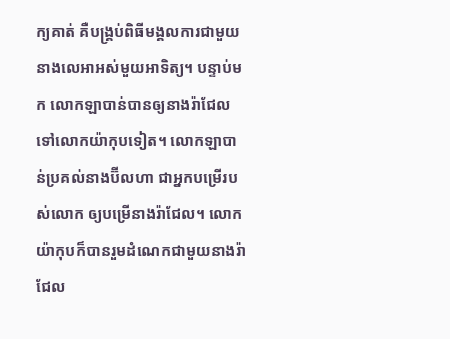ក្យគាត់ គឺបង្គ្រប់ពិធីមង្គល‌ការជាមួយនាងលេអាអស់មួយអាទិត្យ។ បន្ទាប់មក លោកឡាបាន់បានឲ្យនាងរ៉ាជែលទៅលោកយ៉ាកុបទៀត។ លោកឡាបាន់ប្រគល់នាងប៊ីល‌ហា ជាអ្នកបម្រើរបស់លោក ឲ្យបម្រើនាងរ៉ាជែល។ លោកយ៉ាកុបក៏បានរួមដំណេកជាមួយនាងរ៉ាជែល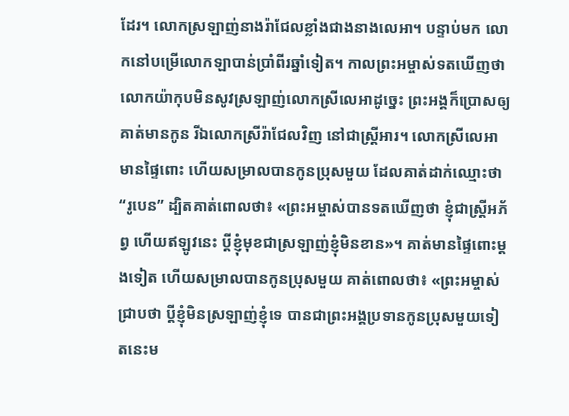ដែរ។ លោកស្រឡាញ់នាងរ៉ាជែលខ្លាំងជាងនាងលេអា។ បន្ទាប់មក លោកនៅបម្រើលោកឡាបាន់ប្រាំ‌ពីរឆ្នាំទៀត។ កាលព្រះ‌អម្ចាស់ទតឃើញថា លោកយ៉ាកុបមិនសូវស្រឡាញ់លោកស្រីលេអាដូច្នេះ ព្រះអង្គក៏ប្រោសឲ្យគាត់មានកូន រីឯលោកស្រីរ៉ាជែលវិញ នៅជាស្ត្រីអារ។ លោកស្រីលេអាមានផ្ទៃពោះ ហើយសម្រាលបានកូនប្រុសមួយ ដែលគាត់ដាក់ឈ្មោះថា “រូបេន” ដ្បិតគាត់ពោលថា៖ «ព្រះ‌អម្ចាស់បានទតឃើញថា ខ្ញុំជាស្ត្រីអភ័ព្វ ហើយឥឡូវនេះ ប្ដីខ្ញុំមុខជាស្រឡាញ់ខ្ញុំមិនខាន»។ គាត់មានផ្ទៃពោះម្ដងទៀត ហើយសម្រាលបានកូនប្រុសមួយ គាត់ពោលថា៖ «ព្រះ‌អម្ចាស់ជ្រាបថា ប្ដីខ្ញុំមិនស្រឡាញ់ខ្ញុំទេ បានជាព្រះអង្គប្រទានកូនប្រុសមួយទៀតនេះម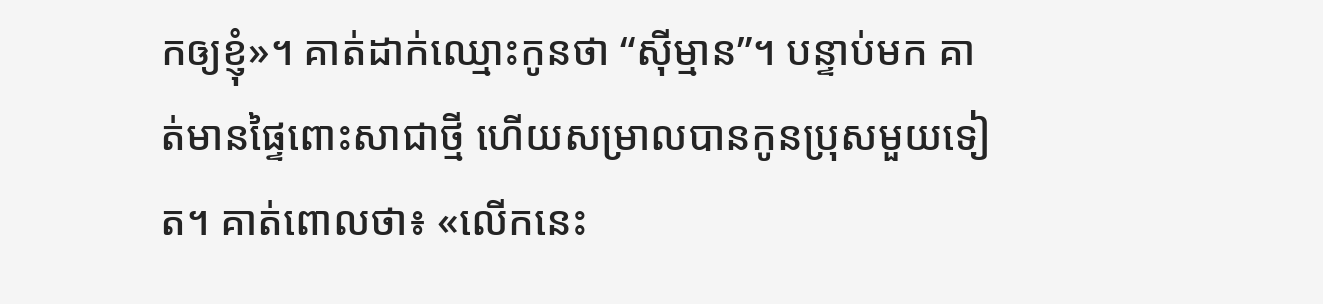កឲ្យខ្ញុំ»។ គាត់ដាក់ឈ្មោះកូនថា “ស៊ីម្មាន”។ បន្ទាប់មក គាត់មានផ្ទៃពោះសាជាថ្មី ហើយសម្រាលបានកូនប្រុសមួយទៀត។ គាត់ពោលថា៖ «លើកនេះ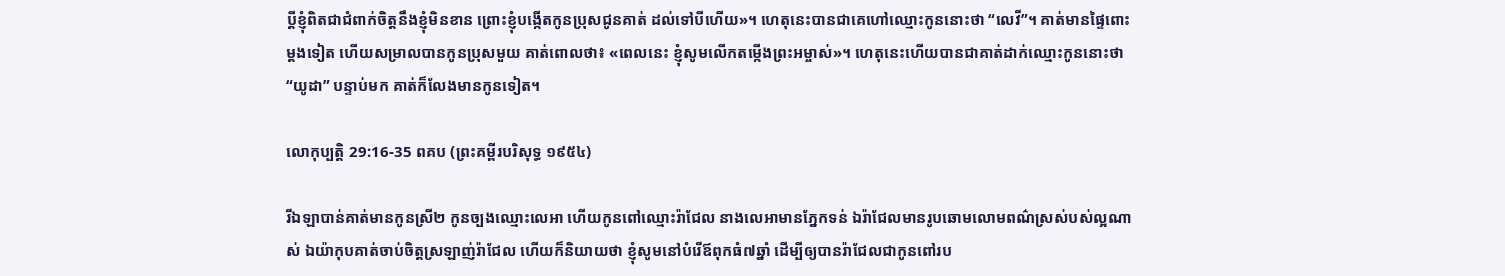ប្ដីខ្ញុំពិតជាជំពាក់ចិត្តនឹងខ្ញុំមិនខាន ព្រោះខ្ញុំបង្កើតកូនប្រុសជូនគាត់ ដល់ទៅបីហើយ»។ ហេតុនេះបានជាគេហៅឈ្មោះកូននោះថា “លេវី”។ គាត់មានផ្ទៃពោះម្ដងទៀត ហើយសម្រាលបានកូនប្រុសមួយ គាត់ពោលថា៖ «ពេលនេះ ខ្ញុំសូមលើកតម្កើងព្រះ‌អម្ចាស់»។ ហេតុនេះហើយបានជាគាត់ដាក់ឈ្មោះកូននោះថា “យូដា” បន្ទាប់មក គាត់ក៏លែងមានកូនទៀត។

លោកុប្បត្តិ 29:16-35 ពគប (ព្រះគម្ពីរបរិសុទ្ធ ១៩៥៤)

រីឯឡាបាន់គាត់មានកូនស្រី២ កូនច្បងឈ្មោះលេអា ហើយកូនពៅឈ្មោះរ៉ាជែល នាងលេអាមានភ្នែកទន់ ឯរ៉ាជែលមានរូប‌ឆោមលោម‌ពណ៌ស្រស់‌បស់ល្អណាស់ ឯយ៉ាកុបគាត់ចាប់ចិត្តស្រឡាញ់រ៉ាជែល ហើយក៏និយាយថា ខ្ញុំសូមនៅបំរើឪពុកធំ៧ឆ្នាំ ដើម្បីឲ្យបានរ៉ាជែលជាកូនពៅរប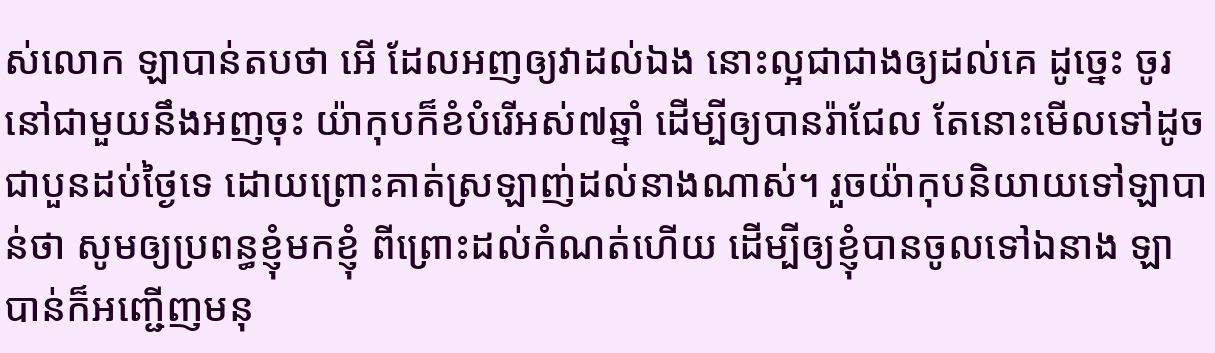ស់លោក ឡាបាន់តបថា អើ ដែលអញឲ្យវាដល់ឯង នោះល្អជាជាងឲ្យដល់គេ ដូច្នេះ ចូរនៅជាមួយនឹងអញចុះ យ៉ាកុបក៏ខំបំរើអស់៧ឆ្នាំ ដើម្បីឲ្យបានរ៉ាជែល តែនោះមើលទៅដូចជាបួនដប់ថ្ងៃទេ ដោយព្រោះគាត់ស្រឡាញ់ដល់នាងណាស់។ រួចយ៉ាកុបនិយាយទៅឡាបាន់ថា សូមឲ្យប្រពន្ធខ្ញុំមកខ្ញុំ ពីព្រោះដល់កំណត់ហើយ ដើម្បីឲ្យខ្ញុំបានចូលទៅឯនាង ឡាបាន់ក៏អញ្ជើញមនុ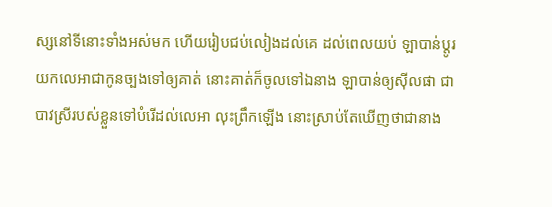ស្សនៅទីនោះទាំងអស់មក ហើយរៀបជប់‌លៀងដល់គេ ដល់ពេលយប់ ឡាបាន់ប្តូរយកលេអាជាកូនច្បងទៅឲ្យគាត់ នោះគាត់ក៏ចូលទៅឯនាង ឡាបាន់ឲ្យស៊ីលផា ជាបាវស្រីរបស់ខ្លួនទៅបំរើដល់លេអា លុះព្រឹកឡើង នោះស្រាប់តែឃើញថាជានាង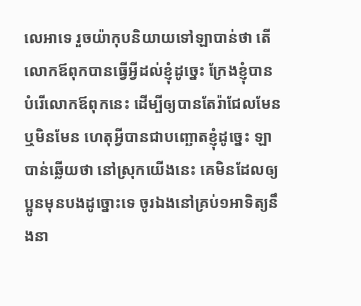លេអាទេ រួចយ៉ាកុបនិយាយទៅឡាបាន់ថា តើលោកឪពុកបានធ្វើអ្វីដល់ខ្ញុំដូច្នេះ ក្រែងខ្ញុំបានបំរើលោកឪពុកនេះ ដើម្បីឲ្យបានតែរ៉ាជែលមែនឬមិនមែន ហេតុអ្វីបានជាបញ្ឆោតខ្ញុំដូច្នេះ ឡាបាន់ឆ្លើយថា នៅស្រុកយើងនេះ គេមិនដែលឲ្យប្អូនមុនបងដូច្នោះទេ ចូរឯងនៅគ្រប់១អាទិត្យនឹងនា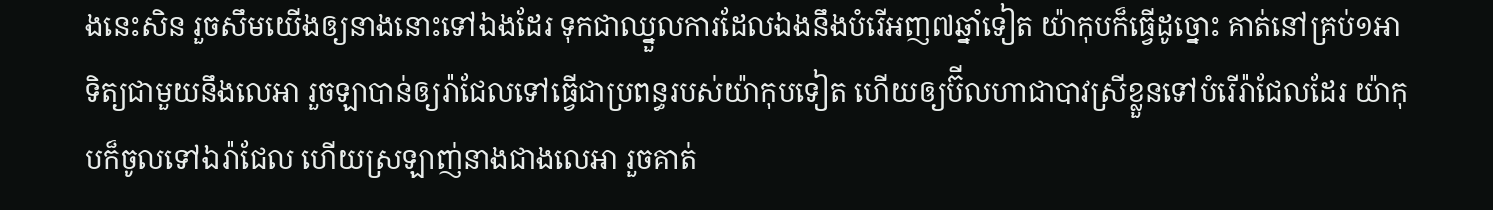ងនេះសិន រួចសឹមយើងឲ្យនាងនោះទៅឯងដែរ ទុកជាឈ្នួលការដែលឯងនឹងបំរើអញ៧ឆ្នាំទៀត យ៉ាកុបក៏ធ្វើដូច្នោះ គាត់នៅគ្រប់១អាទិត្យជាមួយនឹងលេអា រួចឡាបាន់ឲ្យរ៉ាជែលទៅធ្វើជាប្រពន្ធរបស់យ៉ាកុបទៀត ហើយឲ្យប៊ីលហាជាបាវស្រីខ្លួនទៅបំរើរ៉ាជែលដែរ យ៉ាកុបក៏ចូលទៅឯរ៉ាជែល ហើយស្រឡាញ់នាងជាងលេអា រួចគាត់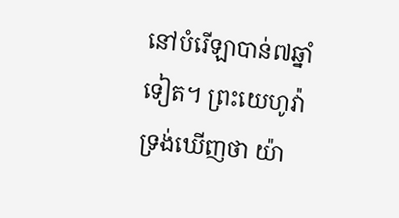នៅបំរើឡាបាន់៧ឆ្នាំទៀត។ ព្រះ‌យេហូវ៉ាទ្រង់ឃើញថា យ៉ា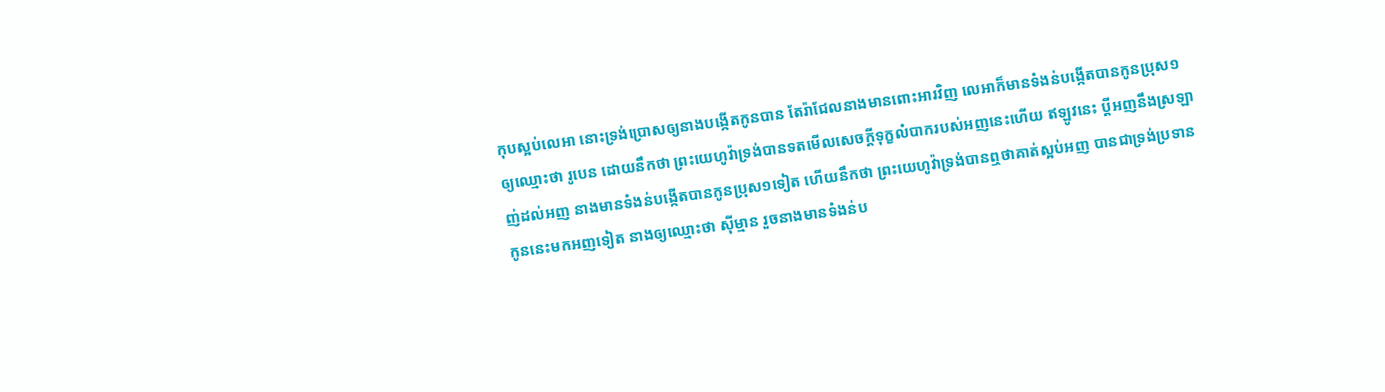កុបស្អប់លេអា នោះទ្រង់ប្រោសឲ្យនាងបង្កើតកូនបាន តែរ៉ាជែលនាងមានពោះអារវិញ លេអាក៏មានទំងន់បង្កើតបានកូនប្រុស១ ឲ្យឈ្មោះថា រូបេន ដោយនឹកថា ព្រះ‌យេហូវ៉ាទ្រង់បានទតមើលសេចក្ដីទុក្ខលំបាករបស់អញនេះហើយ ឥឡូវនេះ ប្ដីអញនឹងស្រឡាញ់ដល់អញ នាងមានទំងន់បង្កើតបានកូនប្រុស១ទៀត ហើយនឹកថា ព្រះ‌យេហូវ៉ាទ្រង់បានឮថាគាត់ស្អប់អញ បានជាទ្រង់ប្រទានកូននេះមកអញទៀត នាងឲ្យឈ្មោះថា ស៊ីម្មាន រួចនាងមានទំងន់ប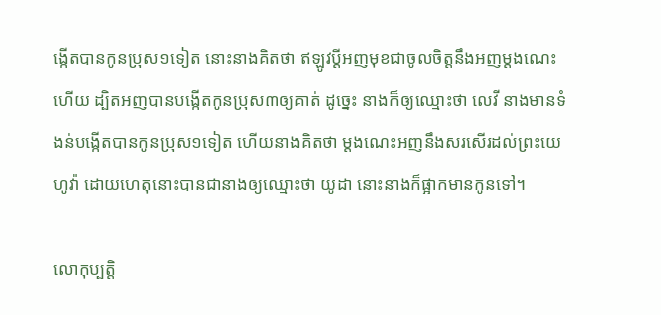ង្កើតបានកូនប្រុស១ទៀត នោះនាងគិតថា ឥឡូវប្ដីអញមុខជាចូលចិត្តនឹងអញម្តងណេះហើយ ដ្បិតអញបានបង្កើតកូនប្រុស៣ឲ្យគាត់ ដូច្នេះ នាងក៏ឲ្យឈ្មោះថា លេវី នាងមានទំងន់បង្កើតបានកូនប្រុស១ទៀត ហើយនាងគិតថា ម្តងណេះអញនឹងសរសើរដល់ព្រះ‌យេហូវ៉ា ដោយហេតុនោះបានជានាងឲ្យឈ្មោះថា យូដា នោះនាងក៏ផ្អាកមានកូនទៅ។

លោកុប្បត្តិ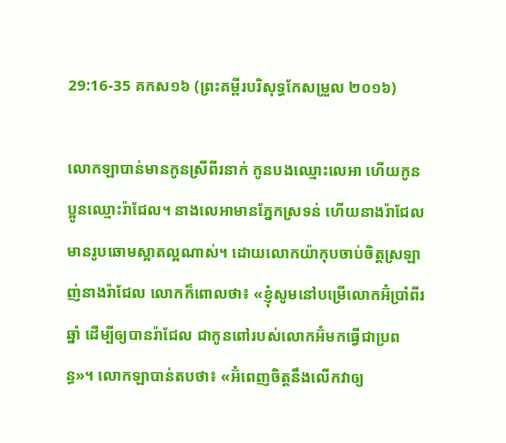29:16-35 គកស១៦ (ព្រះគម្ពីរបរិសុទ្ធកែសម្រួល ២០១៦)

លោកឡាបាន់មានកូនស្រីពីរនាក់ កូនបងឈ្មោះលេអា ហើយកូនប្អូនឈ្មោះរ៉ាជែល។ នាងលេអាមានភ្នែកស្រទន់ ហើយនាងរ៉ាជែលមានរូបឆោមស្អាតល្អណាស់។ ដោយលោកយ៉ាកុបចាប់ចិត្តស្រឡាញ់នាងរ៉ាជែល លោកក៏ពោលថា៖ «ខ្ញុំសូមនៅបម្រើលោកអ៊ំប្រាំពីរឆ្នាំ ដើម្បីឲ្យបានរ៉ាជែល ជាកូនពៅរបស់លោកអ៊ំមកធ្វើជាប្រពន្ធ»។ លោកឡាបាន់តបថា៖ «អ៊ំពេញចិត្តនឹងលើកវាឲ្យ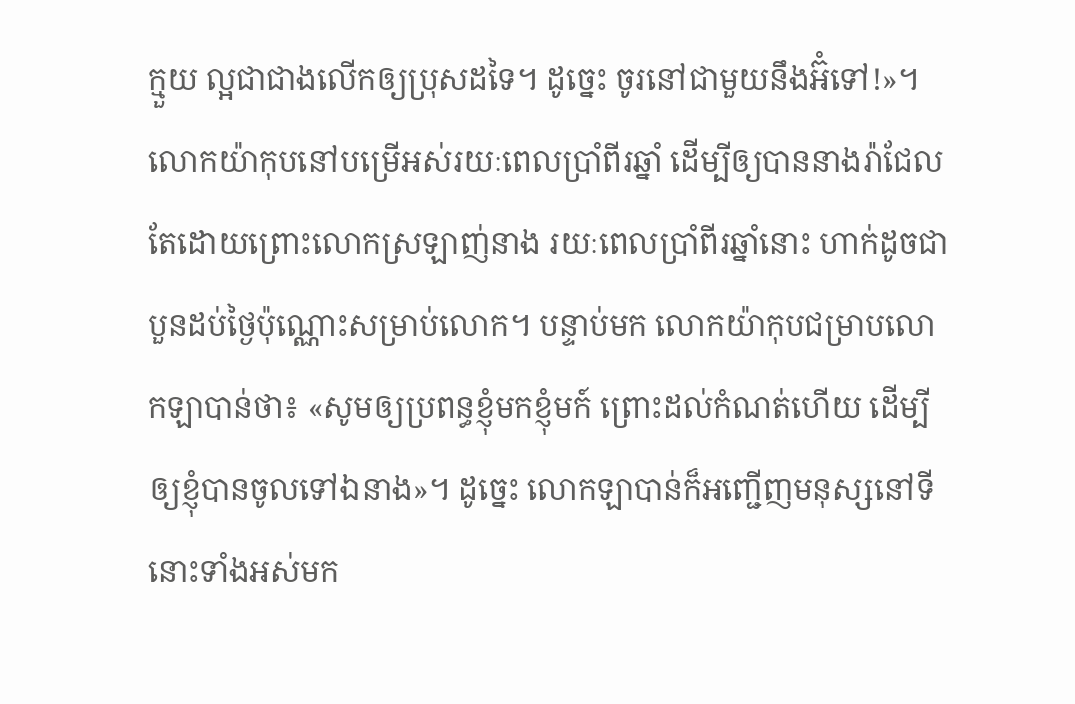ក្មួយ ល្អជាជាងលើកឲ្យប្រុសដទៃ។ ដូច្នេះ ចូរនៅជា‌មួយនឹងអ៊ំទៅ!»។ លោកយ៉ាកុបនៅបម្រើអស់រយៈពេលប្រាំពីរឆ្នាំ ដើម្បីឲ្យបាននាងរ៉ាជែល តែដោយព្រោះលោកស្រឡាញ់នាង រយៈពេលប្រាំពីរឆ្នាំនោះ ហាក់ដូចជាបួនដប់ថ្ងៃប៉ុណ្ណោះសម្រាប់លោក។ បន្ទាប់មក លោកយ៉ាកុបជម្រាបលោកឡាបាន់ថា៖ «សូមឲ្យប្រពន្ធខ្ញុំមកខ្ញុំមក៍ ព្រោះដល់កំណត់ហើយ ដើម្បីឲ្យខ្ញុំបានចូលទៅឯនាង»។ ដូច្នេះ លោកឡាបាន់ក៏អញ្ជើញមនុស្សនៅទីនោះទាំងអស់មក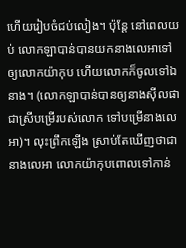ហើយរៀបចំជប់‌លៀង។ ប៉ុន្ដែ នៅពេលយប់ លោកឡាបាន់បានយកនាងលេអាទៅឲ្យលោកយ៉ាកុប ហើយលោកក៏ចូលទៅឯនាង។ (លោកឡាបាន់បានឲ្យនាងស៊ីលផា ជាស្រីបម្រើរបស់លោក ទៅបម្រើនាងលេអា)។ លុះព្រឹកឡើង ស្រាប់តែឃើញថាជានាងលេអា លោកយ៉ាកុបពោលទៅកាន់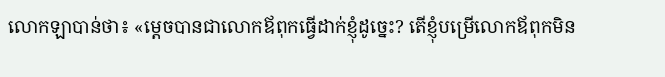លោកឡាបាន់ថា៖ «ម្តេចបានជាលោកឪពុកធ្វើដាក់ខ្ញុំដូច្នេះ? តើខ្ញុំបម្រើលោកឪពុកមិន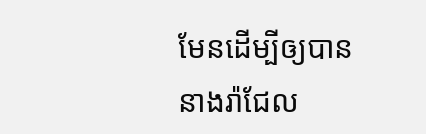មែនដើម្បីឲ្យបាននាងរ៉ាជែល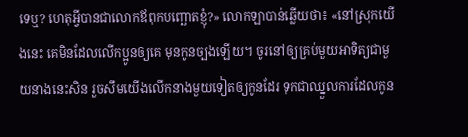ទេឬ? ហេតុអ្វីបានជាលោកឪពុកបញ្ឆោតខ្ញុំ?» លោកឡាបាន់ឆ្លើយថា៖ «នៅស្រុកយើងនេះ គេមិនដែលលើកប្អូនឲ្យគេ មុនកូនច្បងឡើយ។ ចូរនៅឲ្យគ្រប់មួយអាទិត្យជាមួយនាងនេះសិន រួចសឹមយើងលើកនាងមួយទៀតឲ្យកូនដែរ ទុកជាឈ្នួលការដែលកូន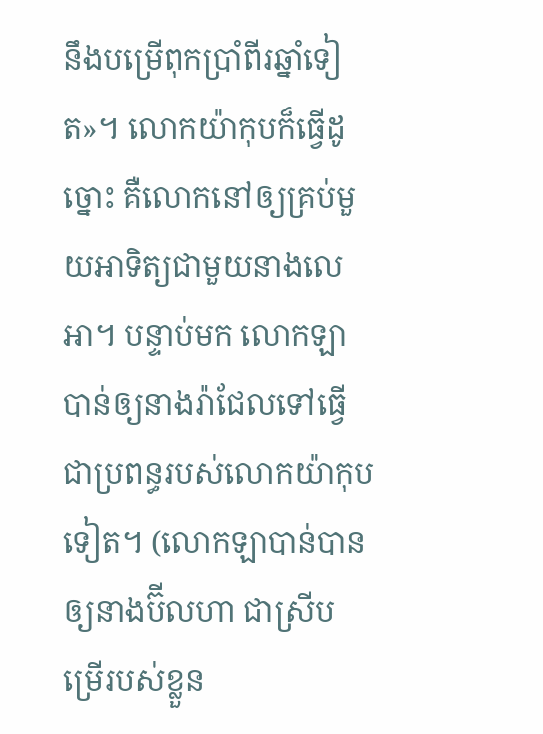នឹងបម្រើពុកប្រាំពីរឆ្នាំទៀត»។ លោកយ៉ាកុបក៏ធ្វើដូច្នោះ គឺលោកនៅឲ្យគ្រប់មួយអាទិត្យជា‌មួយនាងលេអា។ បន្ទាប់មក លោកឡាបាន់ឲ្យនាងរ៉ាជែលទៅធ្វើជាប្រពន្ធរបស់លោកយ៉ាកុបទៀត។ (លោកឡាបាន់បានឲ្យនាងប៊ីលហា ជាស្រីបម្រើរបស់ខ្លួន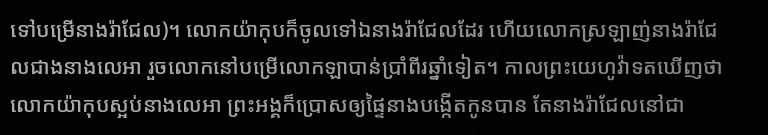ទៅបម្រើនាងរ៉ាជែល)។ លោកយ៉ាកុបក៏ចូលទៅឯនាងរ៉ាជែលដែរ ហើយលោកស្រឡាញ់នាងរ៉ាជែលជាងនាងលេអា រួចលោកនៅបម្រើលោកឡាបាន់ប្រាំពីរឆ្នាំទៀត។ កាលព្រះ‌យេហូវ៉ាទតឃើញថា លោកយ៉ាកុបស្អប់នាងលេអា ព្រះ‌អង្គក៏ប្រោសឲ្យផ្ទៃនាងបង្កើតកូនបាន តែនាងរ៉ាជែលនៅជា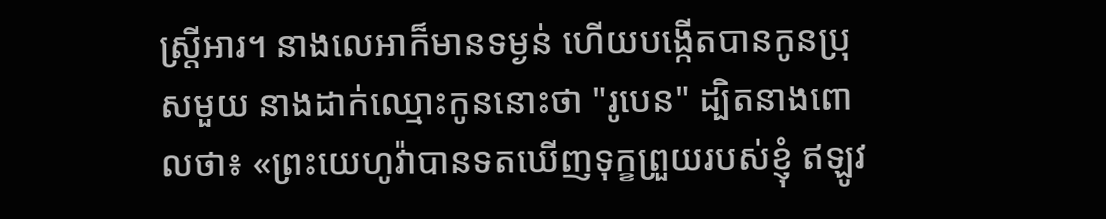ស្ត្រីអារ។ នាងលេអាក៏មានទម្ងន់ ហើយបង្កើតបានកូនប្រុសមួយ នាងដាក់ឈ្មោះកូននោះថា "រូបេន" ដ្បិតនាងពោលថា៖ «ព្រះ‌យេហូវ៉ាបានទតឃើញទុក្ខព្រួយរបស់ខ្ញុំ ឥឡូវ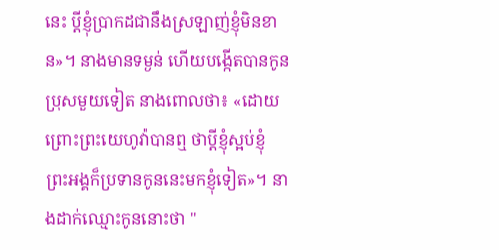នេះ ប្តីខ្ញុំប្រាកដជានឹងស្រឡាញ់ខ្ញុំមិនខាន»។ នាងមានទម្ងន់ ហើយបង្កើតបានកូនប្រុសមួយទៀត នាងពោលថា៖ «ដោយព្រោះព្រះ‌យេហូវ៉ាបានឮ ថាប្តីខ្ញុំស្អប់ខ្ញុំ ព្រះ‌អង្គក៏ប្រទានកូននេះមកខ្ញុំទៀត»។ នាងដាក់ឈ្មោះកូននោះថា "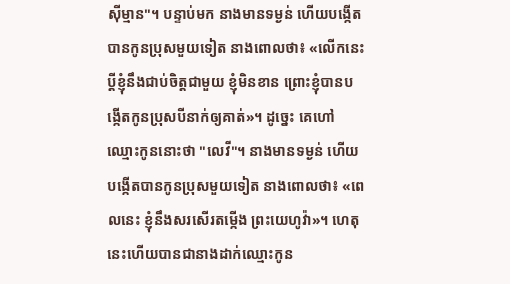ស៊ីម្មាន"។ បន្ទាប់មក នាងមានទម្ងន់ ហើយបង្កើតបានកូនប្រុសមួយទៀត នាងពោលថា៖ «លើកនេះ ប្តីខ្ញុំនឹងជាប់ចិត្តជា‌មួយ ខ្ញុំមិនខាន ព្រោះខ្ញុំបានបង្កើតកូនប្រុសបីនាក់ឲ្យគាត់»។ ដូច្នេះ គេហៅឈ្មោះកូននោះថា "លេវី"។ នាងមានទម្ងន់ ហើយបង្កើតបានកូនប្រុសមួយទៀត នាងពោលថា៖ «ពេលនេះ ខ្ញុំនឹងសរសើរតម្កើង ព្រះ‌យេហូវ៉ា»។ ហេតុនេះហើយបានជានាងដាក់ឈ្មោះកូន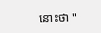នោះថា "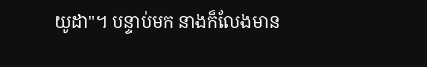យូដា"។ បន្ទាប់មក នាងក៏លែងមាន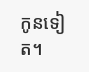កូនទៀត។